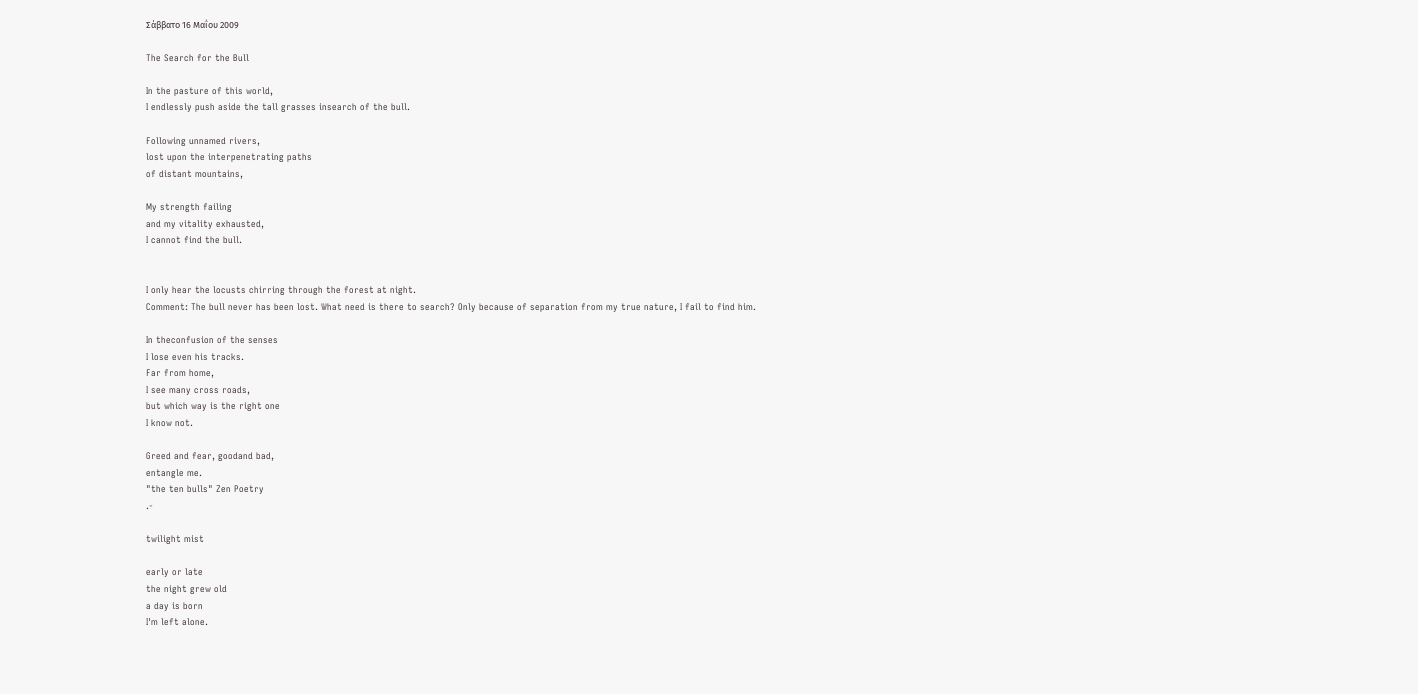Σάββατο 16 Μαΐου 2009

The Search for the Bull

In the pasture of this world,
I endlessly push aside the tall grasses insearch of the bull.

Following unnamed rivers,
lost upon the interpenetrating paths
of distant mountains,

My strength failing
and my vitality exhausted,
I cannot find the bull.


I only hear the locusts chirring through the forest at night.
Comment: The bull never has been lost. What need is there to search? Only because of separation from my true nature, I fail to find him.

In theconfusion of the senses
I lose even his tracks.
Far from home,
I see many cross roads,
but which way is the right one
I know not.

Greed and fear, goodand bad,
entangle me.
"the ten bulls" Zen Poetry
.-

twilight mist

early or late
the night grew old
a day is born
I'm left alone.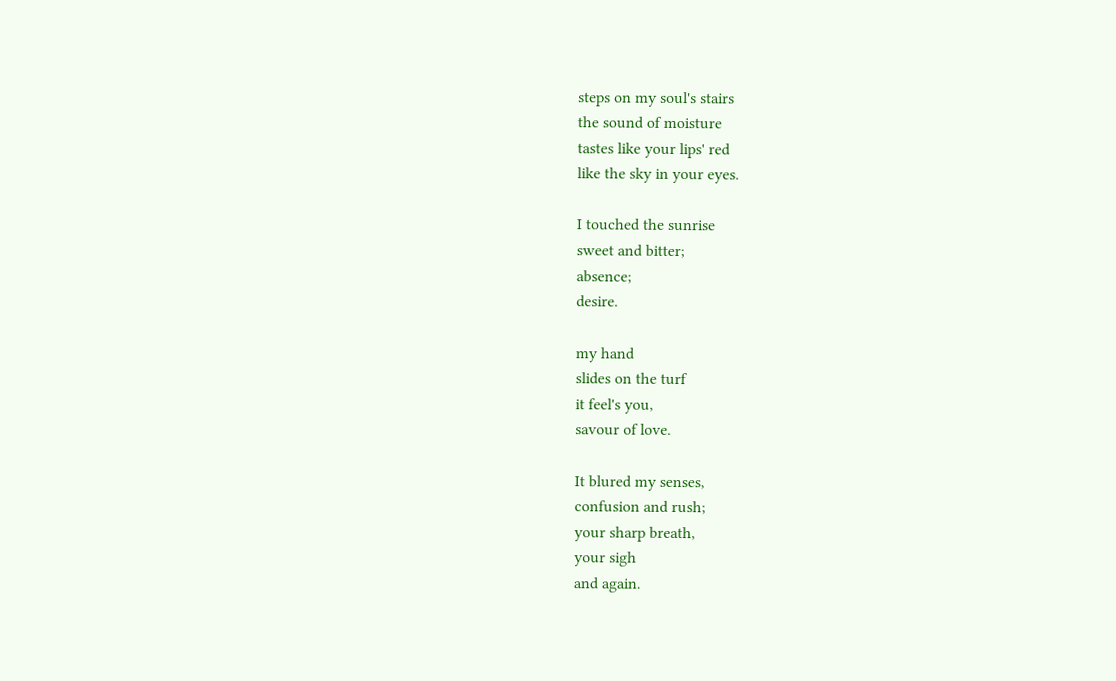steps on my soul's stairs
the sound of moisture
tastes like your lips' red
like the sky in your eyes.

I touched the sunrise
sweet and bitter;
absence;
desire.

my hand
slides on the turf
it feel's you,
savour of love.

It blured my senses,
confusion and rush;
your sharp breath,
your sigh
and again.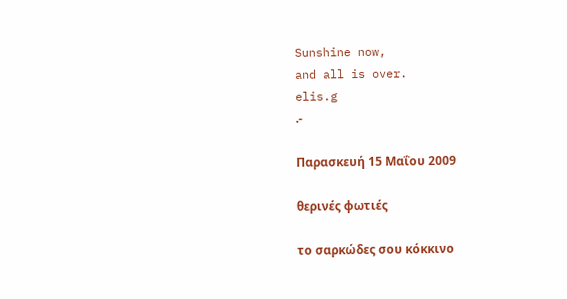Sunshine now,
and all is over.
elis.g
.-

Παρασκευή 15 Μαΐου 2009

θερινές φωτιές

το σαρκώδες σου κόκκινο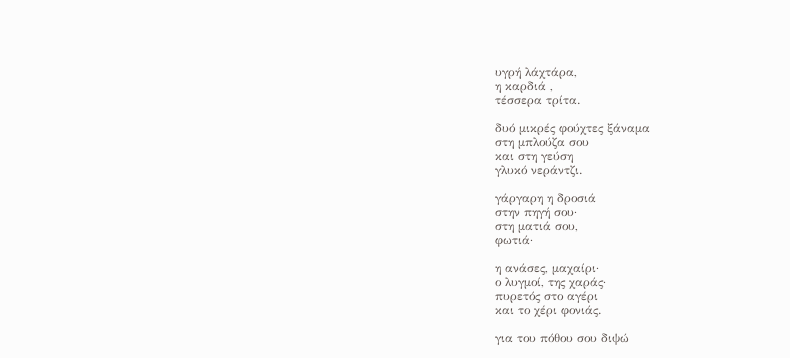υγρή λάχτάρα,
η καρδιά ,
τέσσερα τρίτα.

δυό μικρές φούχτες ξάναμα
στη μπλούζα σου
και στη γεύση
γλυκό νεράντζι.

γάργαρη η δροσιά
στην πηγή σου·
στη ματιά σου,
φωτιά·

η ανάσες, μαχαίρι·
ο λυγμοί, της χαράς·
πυρετός στο αγέρι
και το χέρι φονιάς.

για του πόθου σου διψώ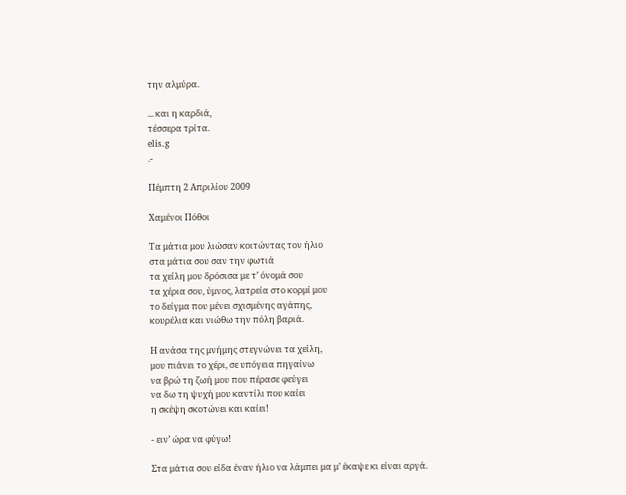την αλμύρα.

... και η καρδιά,
τέσσερα τρίτα.
elis.g
.-

Πέμπτη 2 Απριλίου 2009

Χαμένοι Πόθοι

Τα μάτια μου λιώσαν κοιτώντας τον ήλιο
στα μάτια σου σαν την φωτιά
τα χείλη μου δρόσισα με τ’ όνομά σου
τα χέρια σου, ύμνος, λατρεία στο κορμί μου
το δείγμα που μένει σχισμένης αγάπης,
κουρέλια και νιώθω την πόλη βαριά.

Η ανάσα της μνήμης στεγνώνει τα χείλη,
μου πιάνει το χέρι, σε υπόγεια πηγαίνω
να βρώ τη ζωή μου που πέρασε φεύγει
να δω τη ψυχή μου καντίλι που καίει
η σκέψη σκοτώνει και καίει!

- ειν’ ώρα να φύγω!

Στα μάτια σου είδα έναν ήλιο να λάμπει μα μ’ έκαψε κι είναι αργά.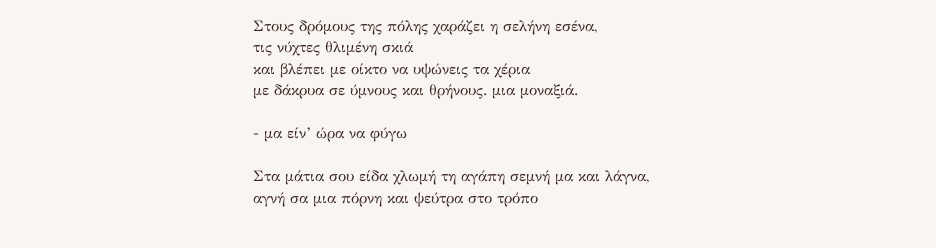Στους δρόμους της πόλης χαράζει η σελήνη εσένα,
τις νύχτες θλιμένη σκιά
και βλέπει με οίκτο να υψώνεις τα χέρια
με δάκρυα σε ύμνους και θρήνους. μια μοναξιά.

- μα είν’ ώρα να φύγω

Στα μάτια σου είδα χλωμή τη αγάπη σεμνή μα και λάγνα,
αγνή σα μια πόρνη και ψεύτρα στο τρόπο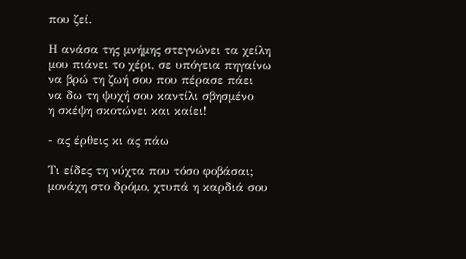που ζεί.

Η ανάσα της μνήμης στεγνώνει τα χείλη
μου πιάνει το χέρι, σε υπόγεια πηγαίνω
να βρώ τη ζωή σου που πέρασε πάει
να δω τη ψυχή σου καντίλι σβησμένο
η σκέψη σκοτώνει και καίει!

- ας έρθεις κι ας πάω

Τι είδες τη νύχτα που τόσο φοβάσαι;
μονάχη στο δρόμο, χτυπά η καρδιά σου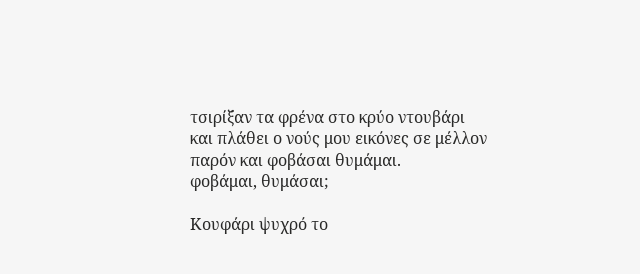τσιρίξαν τα φρένα στο κρύο ντουβάρι
και πλάθει ο νούς μου εικόνες σε μέλλον
παρόν και φοβάσαι θυμάμαι.
φοβάμαι, θυμάσαι;

Κουφάρι ψυχρό το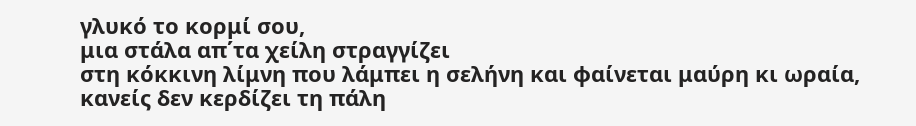γλυκό το κορμί σου,
μια στάλα απ΄τα χείλη στραγγίζει
στη κόκκινη λίμνη που λάμπει η σελήνη και φαίνεται μαύρη κι ωραία,
κανείς δεν κερδίζει τη πάλη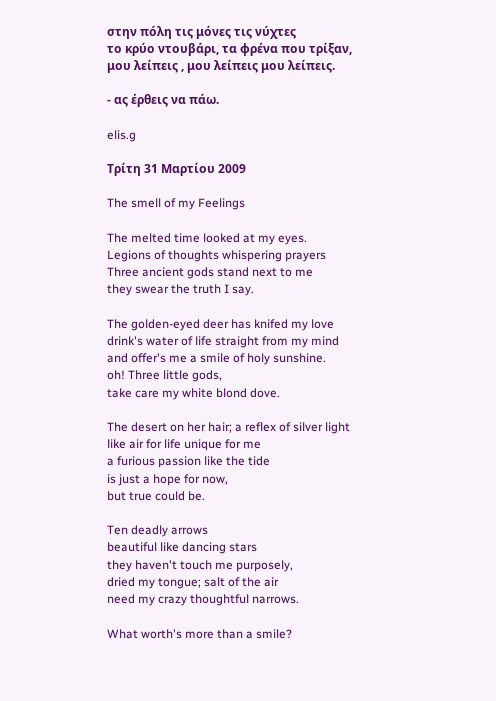στην πόλη τις μόνες τις νύχτες
το κρύο ντουβάρι, τα φρένα που τρίξαν,
μου λείπεις , μου λείπεις μου λείπεις.

- ας έρθεις να πάω.

elis.g

Τρίτη 31 Μαρτίου 2009

The smell of my Feelings

The melted time looked at my eyes.
Legions of thoughts whispering prayers
Three ancient gods stand next to me
they swear the truth I say.

The golden-eyed deer has knifed my love
drink's water of life straight from my mind
and offer's me a smile of holy sunshine.
oh! Three little gods,
take care my white blond dove.

The desert on her hair; a reflex of silver light
like air for life unique for me
a furious passion like the tide
is just a hope for now,
but true could be.

Ten deadly arrows
beautiful like dancing stars
they haven't touch me purposely,
dried my tongue; salt of the air
need my crazy thoughtful narrows.

What worth's more than a smile?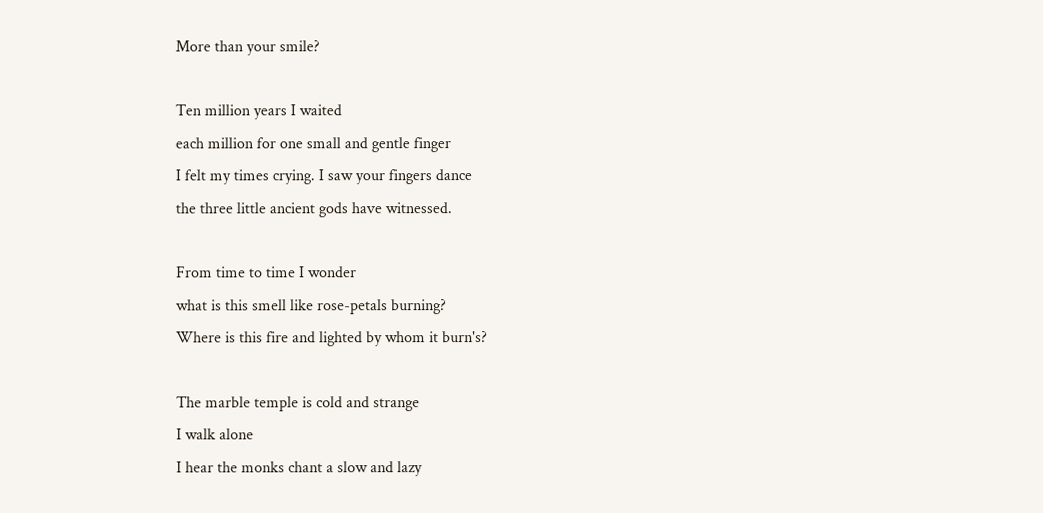More than your smile?

Ten million years I waited
each million for one small and gentle finger
I felt my times crying. I saw your fingers dance
the three little ancient gods have witnessed.

From time to time I wonder
what is this smell like rose-petals burning?
Where is this fire and lighted by whom it burn's?

The marble temple is cold and strange
I walk alone
I hear the monks chant a slow and lazy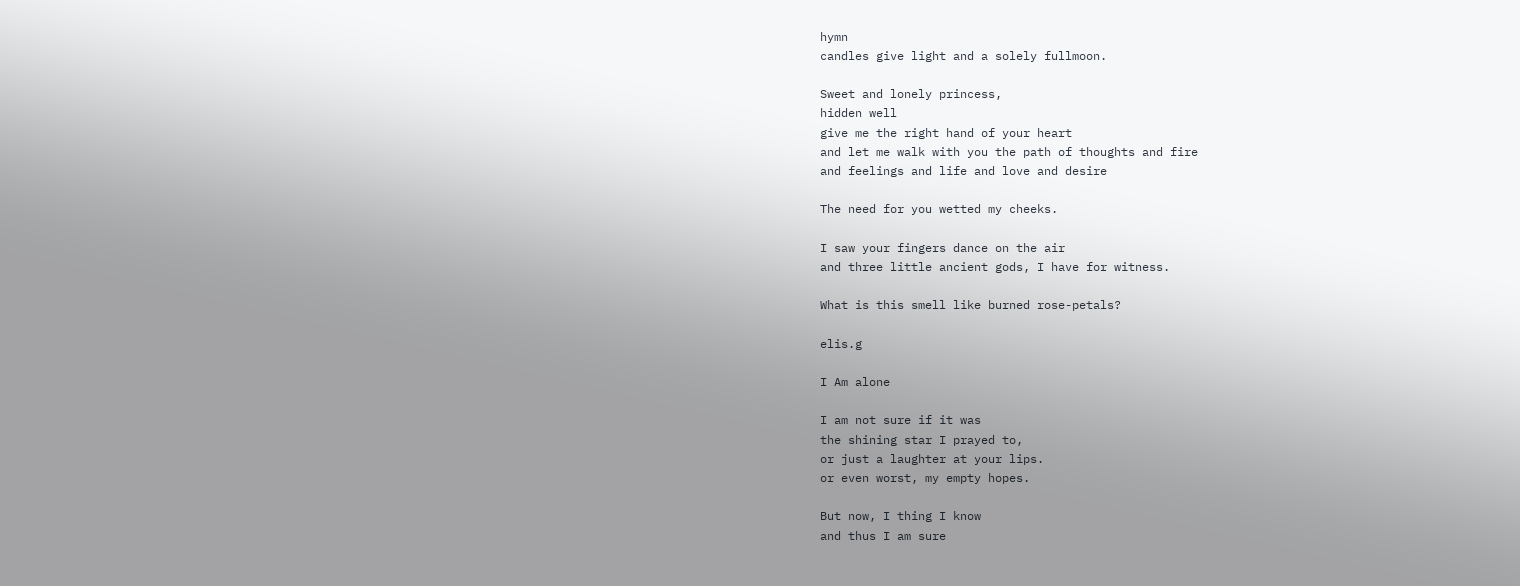hymn
candles give light and a solely fullmoon.

Sweet and lonely princess,
hidden well
give me the right hand of your heart
and let me walk with you the path of thoughts and fire
and feelings and life and love and desire

The need for you wetted my cheeks.

I saw your fingers dance on the air
and three little ancient gods, I have for witness.

What is this smell like burned rose-petals?

elis.g

I Am alone

I am not sure if it was
the shining star I prayed to,
or just a laughter at your lips.
or even worst, my empty hopes.

But now, I thing I know
and thus I am sure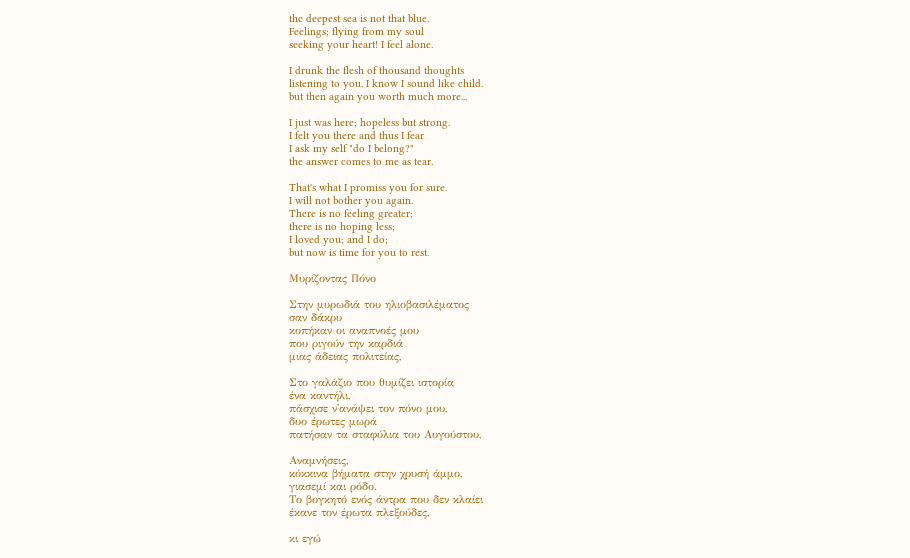the deepest sea is not that blue.
Feelings; flying from my soul
seeking your heart! I feel alone.

I drunk the flesh of thousand thoughts
listening to you. I know I sound like child.
but then again you worth much more...

I just was here; hopeless but strong.
I felt you there and thus I fear
I ask my self "do I belong?"
the answer comes to me as tear.

That's what I promiss you for sure.
I will not bother you again.
There is no feeling greater;
there is no hoping less;
I loved you; and I do;
but now is time for you to rest.

Μυρίζοντας Πόνο

Στην μυρωδιά του ηλιοβασιλέματος
σαν δάκρυ
κοπήκαν οι αναπνοές μου
που ριγούν την καρδιά
μιας άδειας πολιτείας,

Στο γαλάζιο που θυμίζει ιστορία
ένα καντήλι,
πάσχισε ν'ανάψει τον πόνο μου,
δυο έρωτες μωρά
πατήσαν τα σταφύλια του Αυγούστου,

Αναμνήσεις,
κόκκινα βήματα στην χρυσή άμμο,
γιασεμί και ρόδο.
Το βογκητό ενός άντρα που δεν κλαίει
έκανε τον έρωτα πλεξούδες,

κι εγώ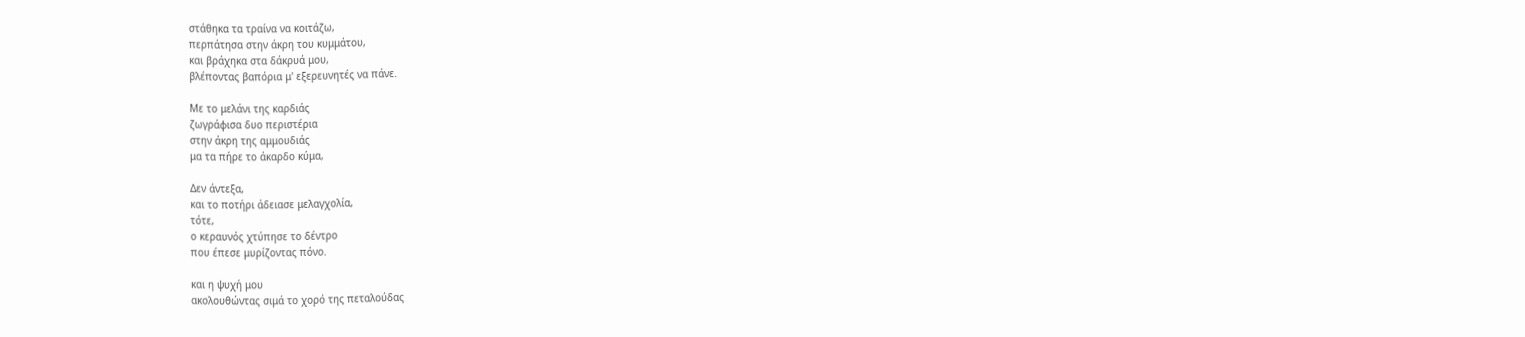στάθηκα τα τραίνα να κοιτάζω,
περπάτησα στην άκρη του κυμμάτου,
και βράχηκα στα δάκρυά μου,
βλέποντας βαπόρια μ' εξερευνητές να πάνε.

Με το μελάνι της καρδιάς
ζωγράφισα δυο περιστέρια
στην άκρη της αμμουδιάς
μα τα πήρε το άκαρδο κύμα,

Δεν άντεξα,
και το ποτήρι άδειασε μελαγχολία,
τότε,
ο κεραυνός χτύπησε το δέντρο
που έπεσε μυρίζοντας πόνο.

και η ψυχή μου
ακολουθώντας σιμά το χορό της πεταλούδας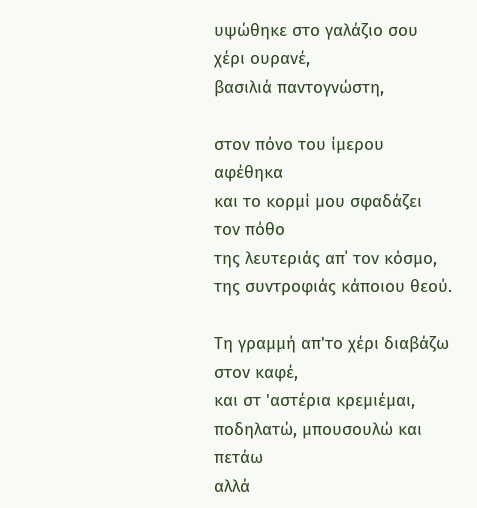υψώθηκε στο γαλάζιο σου χέρι ουρανέ,
βασιλιά παντογνώστη,

στον πόνο του ίμερου αφέθηκα
και το κορμί μου σφαδάζει τον πόθο
της λευτεριάς απ΄ τον κόσμο,
της συντροφιάς κάποιου θεού.

Τη γραμμή απ'το χέρι διαβάζω
στον καφέ,
και στ 'αστέρια κρεμιέμαι,
ποδηλατώ, μπουσουλώ και πετάω
αλλά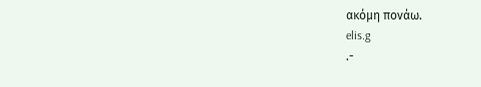ακόμη πονάω.
elis.g
.-